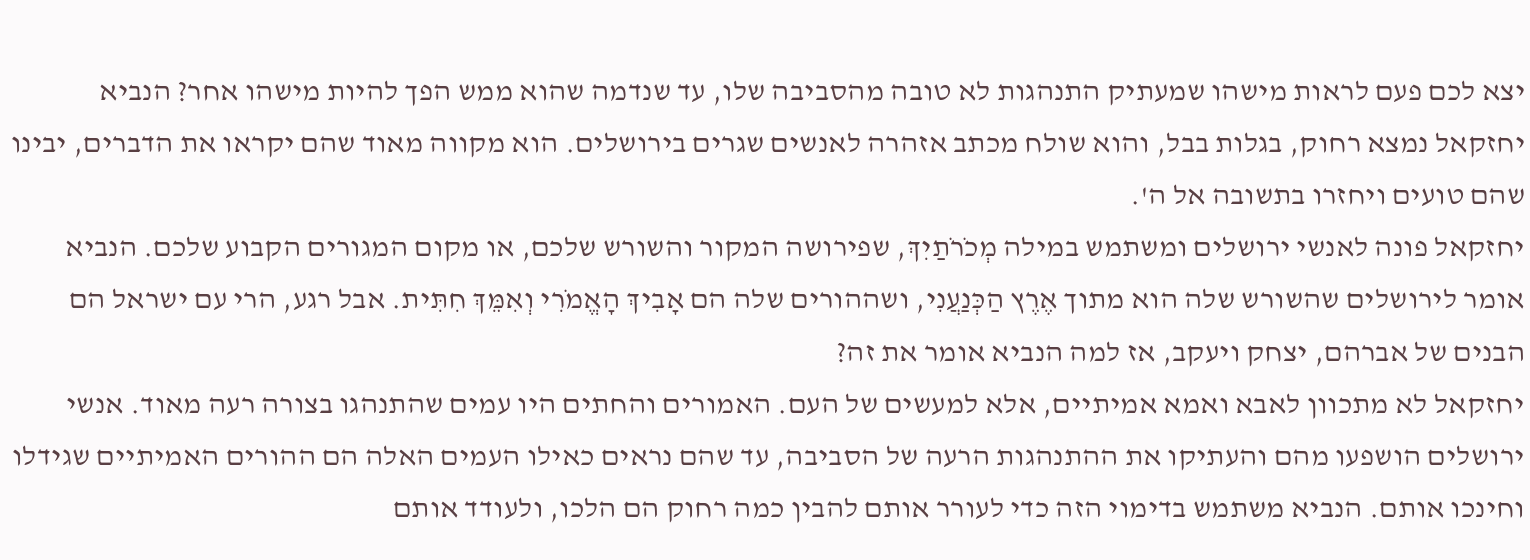יצא לכם פעם לראות מישהו שמעתיק התנהגות לא טובה מהסביבה שלו, עד שנדמה שהוא ממש הפך להיות מישהו אחר? הנביא יחזקאל נמצא רחוק, בגלות בבל, והוא שולח מכתב אזהרה לאנשים שגרים בירושלים. הוא מקווה מאוד שהם יקראו את הדברים, יבינו שהם טועים ויחזרו בתשובה אל ה'.
יחזקאל פונה לאנשי ירושלים ומשתמש במילה מְכֹרֹתַיִךְ, שפירושה המקור והשורש שלכם, או מקום המגורים הקבוע שלכם. הנביא אומר לירושלים שהשורש שלה הוא מתוך אֶרֶץ הַכְּנַעֲנִי, ושההורים שלה הם אָבִיךְ הָאֱמֹרִי וְאִמֵּךְ חִתִּית. אבל רגע, הרי עם ישראל הם הבנים של אברהם, יצחק ויעקב, אז למה הנביא אומר את זה?
יחזקאל לא מתכוון לאבא ואמא אמיתיים, אלא למעשים של העם. האמורים והחתים היו עמים שהתנהגו בצורה רעה מאוד. אנשי ירושלים הושפעו מהם והעתיקו את ההתנהגות הרעה של הסביבה, עד שהם נראים כאילו העמים האלה הם ההורים האמיתיים שגידלו וחינכו אותם. הנביא משתמש בדימוי הזה כדי לעורר אותם להבין כמה רחוק הם הלכו, ולעודד אותם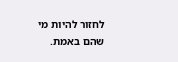לחזור להיות מי שהם באמת.